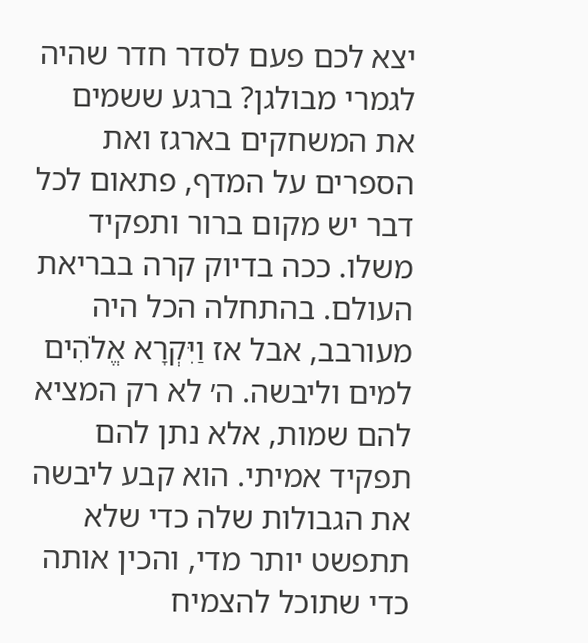יצא לכם פעם לסדר חדר שהיה לגמרי מבולגן? ברגע ששמים את המשחקים בארגז ואת הספרים על המדף, פתאום לכל דבר יש מקום ברור ותפקיד משלו. ככה בדיוק קרה בבריאת העולם. בהתחלה הכל היה מעורבב, אבל אז וַיִּקְרָא אֱלֹהִים למים וליבשה. ה׳ לא רק המציא להם שמות, אלא נתן להם תפקיד אמיתי. הוא קבע ליבשה את הגבולות שלה כדי שלא תתפשט יותר מדי, והכין אותה כדי שתוכל להצמיח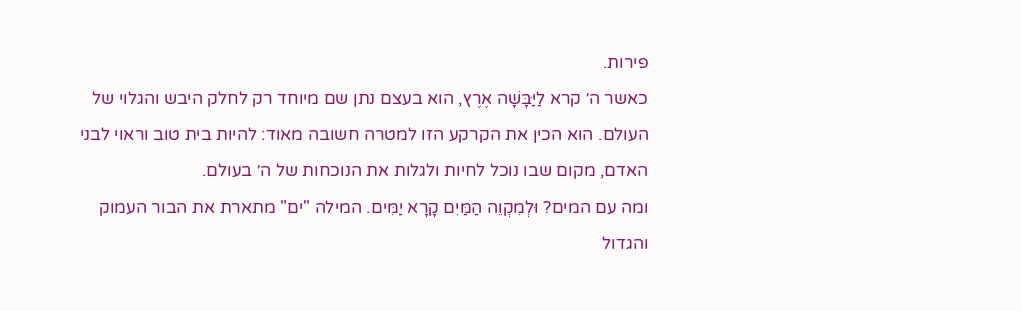פירות.
כאשר ה׳ קרא לַיַּבָּשָׁה אֶרֶץ, הוא בעצם נתן שם מיוחד רק לחלק היבש והגלוי של העולם. הוא הכין את הקרקע הזו למטרה חשובה מאוד: להיות בית טוב וראוי לבני האדם, מקום שבו נוכל לחיות ולגלות את הנוכחות של ה׳ בעולם.
ומה עם המים? וּלְמִקְוֵה הַמַּיִם קָרָא יַמִּים. המילה "ים" מתארת את הבור העמוק והגדול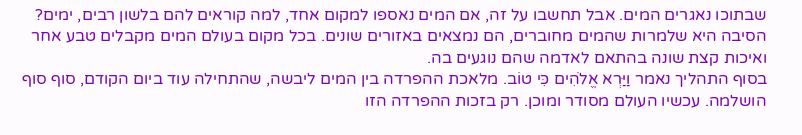שבתוכו נאגרים המים. אבל תחשבו על זה, אם המים נאספו למקום אחד, למה קוראים להם בלשון רבים, ימים? הסיבה היא שלמרות שהמים מחוברים, הם נמצאים באזורים שונים. בכל מקום בעולם המים מקבלים טבע אחר ואיכות קצת שונה בהתאם לאדמה שהם נוגעים בה.
בסוף התהליך נאמר וַיַּרְא אֱלֹהִים כִּי טוֹב. מלאכת ההפרדה בין המים ליבשה, שהתחילה עוד ביום הקודם, סוף סוף הושלמה. עכשיו העולם מסודר ומוכן. רק בזכות ההפרדה הזו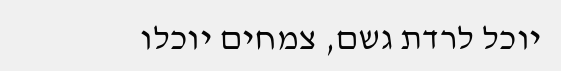יוכל לרדת גשם, צמחים יוכלו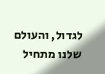לגדול, והעולם שלנו מתחיל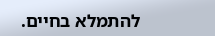להתמלא בחיים.